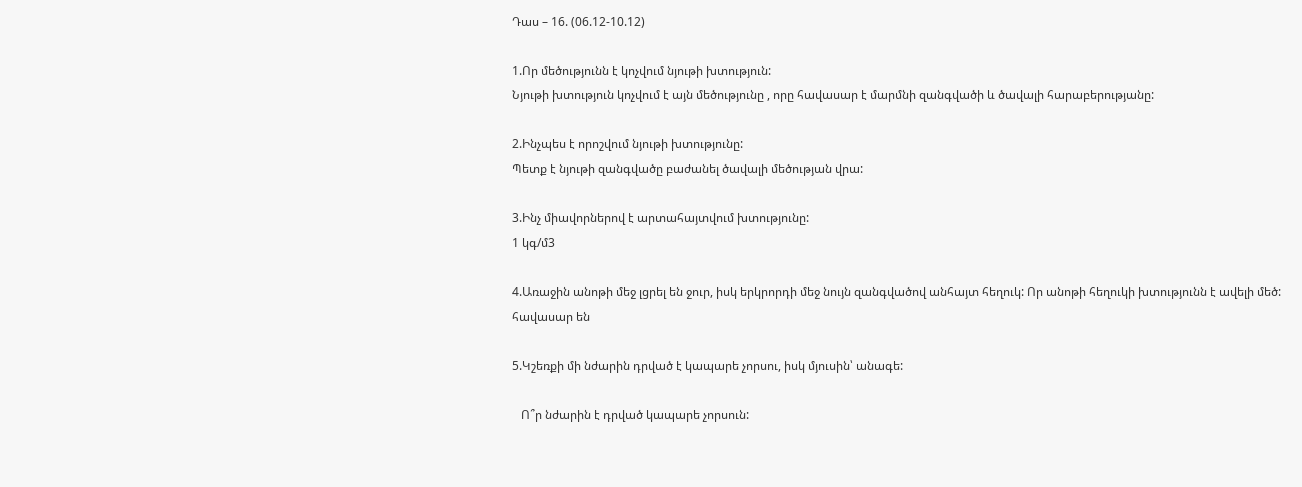Դաս – 16. (06.12-10.12)

1.Որ մեծությունն է կոչվում նյութի խտություն:
Նյութի խտություն կոչվում է այն մեծությունը , որը հավասար է մարմնի զանգվածի և ծավալի հարաբերությանը:

2.Ինչպես է որոշվում նյութի խտությունը:
Պետք է նյութի զանգվածը բաժանել ծավալի մեծության վրա:

3.Ինչ միավորներով է արտահայտվում խտությունը:
1 կգ/մ3

4.Առաջին անոթի մեջ լցրել են ջուր, իսկ երկրորդի մեջ նույն զանգվածով անհայտ հեղուկ: Որ անոթի հեղուկի խտությունն է ավելի մեծ:
հավասար են

5.Կշեռքի մի նժարին դրված է կապարե չորսու, իսկ մյուսին՝ անագե:

   Ո՞ր նժարին է դրված կապարե չորսուն: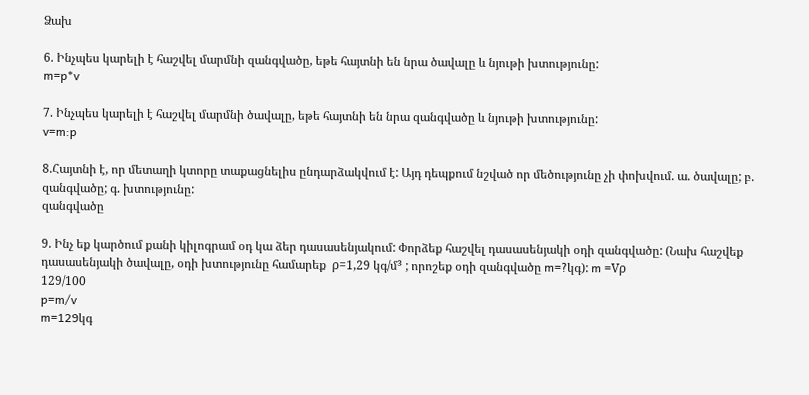Ձախ

6. Ինչպես կարելի է հաշվել մարմնի զանգվածը, եթե հայտնի են նրա ծավալը և նյութի խտությունը:
m=p*v

7. Ինչպես կարելի է հաշվել մարմնի ծավալը, եթե հայտնի են նրա զանգվածը և նյութի խտությունը:
v=m:p

8.Հայտնի է, որ մետաղի կտորը տաքացնելիս ընդարձակվում է: Այդ դեպքում նշված որ մեծությունը չի փոխվում. ա. ծավալը; բ. զանգվածը; գ. խտությունը:
զանգվածը

9. Ինչ եք կարծում քանի կիլոգրամ օդ կա ձեր դասասենյակում: Փորձեք հաշվել դասասենյակի օդի զանգվածը: (Նախ հաշվեք դասասենյակի ծավալը, օդի խտությունը համարեք  ρ=1,29 կգ/մ³ ; որոշեք օդի զանգվածը m=?կգ): m =Vρ
129/100
p=m/v
m=129կգ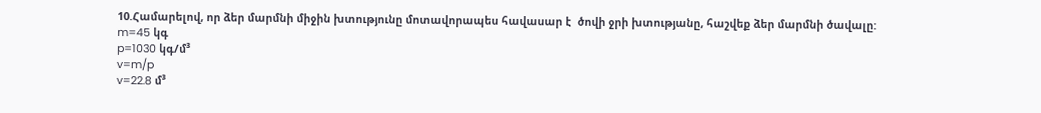10.Համարելով, որ ձեր մարմնի միջին խտությունը մոտավորապես հավասար է  ծովի ջրի խտությանը, հաշվեք ձեր մարմնի ծավալը:
m=45 կգ
p=1030 կգ/մ³
v=m/p
v=22.8 մ³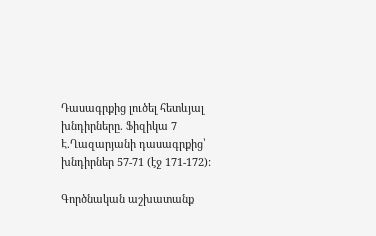Դասագրքից լուծել հետևյալ խնդիրները. Ֆիզիկա 7 Է.Ղազարյանի դասագրքից՝ խնդիրներ 57-71 (էջ 171-172):

Գործնական աշխատանք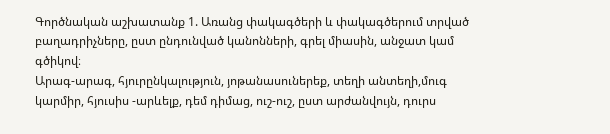Գործնական աշխատանք 1. Առանց փակագծերի և փակագծերում տրված բաղադրիչները, ըստ ընդունված կանոնների, գրել միասին, անջատ կամ գծիկով։
Արագ-արագ, հյուրընկալություն, յոթանասուներեք, տեղի անտեղի,մուգ կարմիր, հյուսիս -արևելք, դեմ դիմաց, ուշ-ուշ, ըստ արժանվույն, դուրս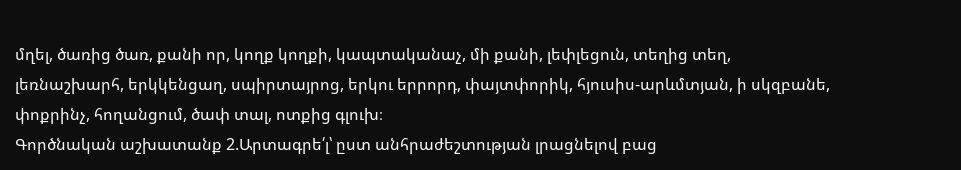մղել, ծառից ծառ, քանի որ, կողք կողքի, կապտականաչ, մի քանի, լեփլեցուն, տեղից տեղ, լեռնաշխարհ, երկկենցաղ, սպիրտայրոց, երկու երրորդ, փայտփորիկ, հյուսիս-արևմտյան, ի սկզբանե, փոքրինչ, հողանցում, ծափ տալ, ոտքից գլուխ։
Գործնական աշխատանք 2.Արտագրե՛լ՝ ըստ անհրաժեշտության լրացնելով բաց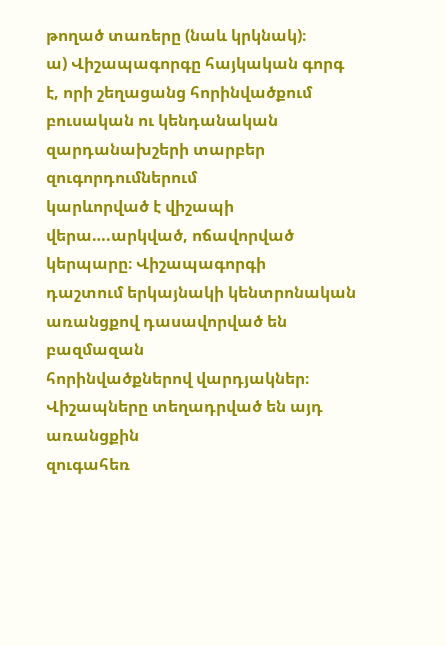թողած տառերը (նաև կրկնակ)։
ա) Վիշապագորգը հայկական գորգ է, որի շեղացանց հորինվածքում
բուսական ու կենդանական զարդանախշերի տարբեր զուգորդումներում
կարևորված է վիշապի վերա….արկված, ոճավորված կերպարը։ Վիշապագորգի
դաշտում երկայնակի կենտրոնական առանցքով դասավորված են բազմազան
հորինվածքներով վարդյակներ։ Վիշապները տեղադրված են այդ առանցքին
զուգահեռ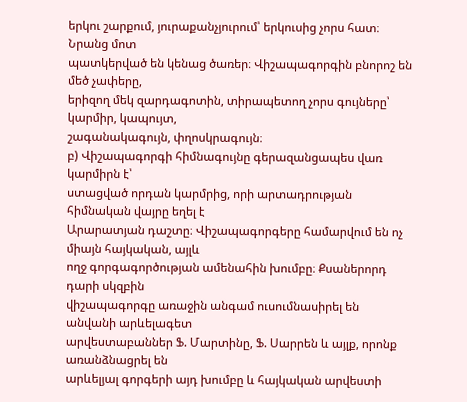երկու շարքում, յուրաքանչյուրում՝ երկուսից չորս հատ։ Նրանց մոտ
պատկերված են կենաց ծառեր։ Վիշապագորգին բնորոշ են մեծ չափերը,
երիզող մեկ զարդագոտին, տիրապետող չորս գույները՝ կարմիր, կապույտ,
շագանակագույն, փղոսկրագույն։
բ) Վիշապագորգի հիմնագույնը գերազանցապես վառ կարմիրն է՝
ստացված որդան կարմրից, որի արտադրության հիմնական վայրը եղել է
Արարատյան դաշտը։ Վիշապագորգերը համարվում են ոչ միայն հայկական, այլև
ողջ գորգագործության ամենահին խումբը։ Քսաներորդ դարի սկզբին
վիշապագորգը առաջին անգամ ուսումնասիրել են անվանի արևելագետ
արվեստաբաններ Ֆ. Մարտինը, Ֆ. Սարրեն և այլք, որոնք առանձնացրել են
արևելյալ գորգերի այդ խումբը և հայկական արվեստի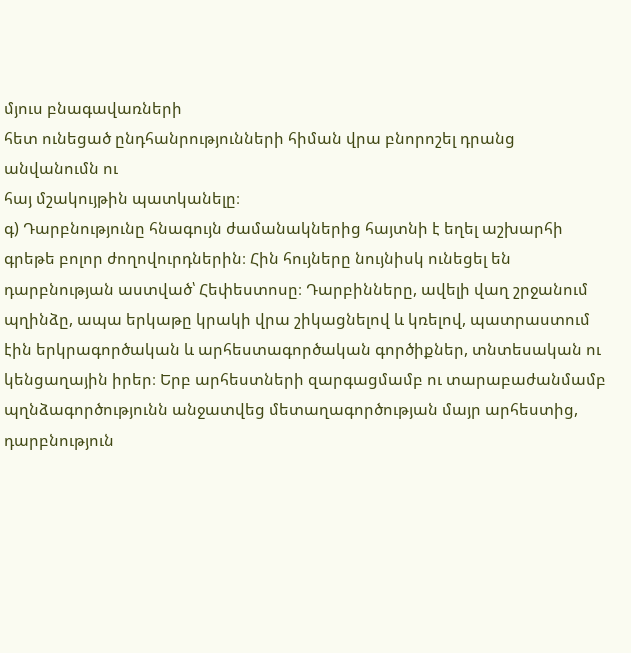մյուս բնագավառների
հետ ունեցած ընդհանրությունների հիման վրա բնորոշել դրանց անվանումն ու
հայ մշակույթին պատկանելը։
գ) Դարբնությունը հնագույն ժամանակներից հայտնի է եղել աշխարհի
գրեթե բոլոր ժողովուրդներին։ Հին հույները նույնիսկ ունեցել են
դարբնության աստված՝ Հեփեստոսը։ Դարբինները, ավելի վաղ շրջանում
պղինձը, ապա երկաթը կրակի վրա շիկացնելով և կռելով, պատրաստում էին երկրագործական և արհեստագործական գործիքներ, տնտեսական ու
կենցաղային իրեր։ Երբ արհեստների զարգացմամբ ու տարաբաժանմամբ
պղնձագործությունն անջատվեց մետաղագործության մայր արհեստից,
դարբնություն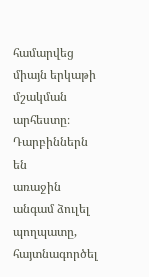համարվեց միայն երկաթի մշակման արհեստը։ Դարբիններն են
առաջին անգամ ձուլել պողպատը, հայտնագործել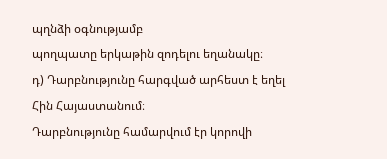պղնձի օգնությամբ
պողպատը երկաթին զոդելու եղանակը։
դ) Դարբնությունը հարգված արհեստ է եղել Հին Հայաստանում։
Դարբնությունը համարվում էր կորովի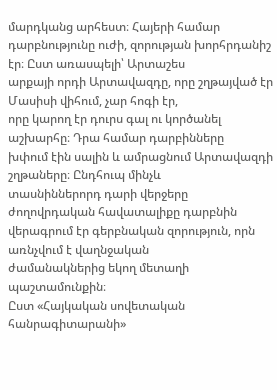մարդկանց արհեստ։ Հայերի համար
դարբնությունը ուժի, զորության խորհրդանիշ էր։ Ըստ առասպելի՝ Արտաշես
արքայի որդի Արտավազդը, որը շղթայված էր Մասիսի վիհում, չար հոգի էր,
որը կարող էր դուրս գալ ու կործանել աշխարհը։ Դրա համար դարբինները
խփում էին սալին և ամրացնում Արտավազդի շղթաները։ Ընդհուպ մինչև
տասնիններորդ դարի վերջերը ժողովրդական հավատալիքը դարբնին
վերագրում էր գերբնական զորություն, որն առնչվում է վաղնջական
ժամանակներից եկող մետաղի պաշտամունքին։
Ըստ «Հայկական սովետական հանրագիտարանի»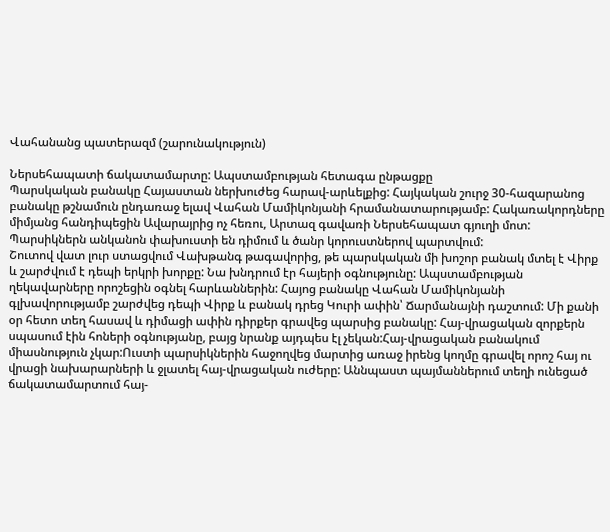Վահանանց պատերազմ (շարունակություն)

Ներսեհապատի ճակատամարտը: Ապստամբության հետագա ընթացքը
Պարսկական բանակը Հայաստան ներխուժեց հարավ-արևելքից: Հայկական շուրջ 30-հազարանոց բանակը թշնամուն ընդառաջ ելավ Վահան Մամիկոնյանի հրամանատարությամբ: Հակառակորդները միմյանց հանդիպեցին Ավարայրից ոչ հեռու, Արտազ գավառի Ներսեհապատ գյուղի մոտ: Պարսիկներն անկանոն փախուստի են դիմում և ծանր կորուստներով պարտվում:
Շուտով վատ լուր ստացվում Վախթանգ թագավորից, թե պարսկական մի խոշոր բանակ մտել է Վիրք և շարժվում է դեպի երկրի խորքը: Նա խնդրում էր հայերի օգնությունը: Ապստամբության ղեկավարները որոշեցին օգնել հարևաններին: Հայոց բանակը Վահան Մամիկոնյանի գլխավորությամբ շարժվեց դեպի Վիրք և բանակ դրեց Կուրի ափին՝ Ճարմանայնի դաշտում: Մի քանի օր հետո տեղ հասավ և դիմացի ափին դիրքեր գրավեց պարսից բանակը: Հայ-վրացական զորքերն սպասում էին հոների օգնությանը, բայց նրանք այդպես էլ չեկան:Հայ-վրացական բանակում միասնություն չկար:Ուստի պարսիկներին հաջողվեց մարտից առաջ իրենց կողմը գրավել որոշ հայ ու վրացի նախարարների և ջլատել հայ-վրացական ուժերը: Աննպաստ պայմաններում տեղի ունեցած ճակատամարտում հայ-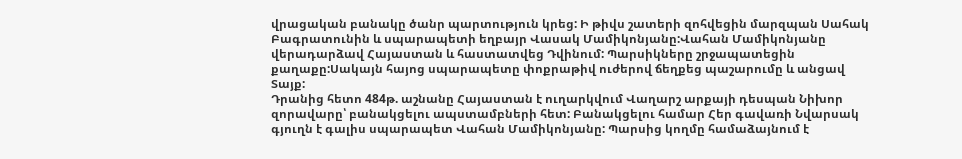վրացական բանակը ծանր պարտություն կրեց: Ի թիվս շատերի զոհվեցին մարզպան Սահակ Բագրատունին և սպարապետի եղբայր Վասակ Մամիկոնյանը:Վահան Մամիկոնյանը վերադարձավ Հայաստան և հաստատվեց Դվինում: Պարսիկները շրջապատեցին քաղաքը:Սակայն հայոց սպարապետը փոքրաթիվ ուժերով ճեղքեց պաշարումը և անցավ Տայք:
Դրանից հետո 484թ. աշնանը Հայաստան է ուղարկվում Վաղարշ արքայի դեսպան Նիխոր զորավարը՝ բանակցելու ապստամբների հետ: Բանակցելու համար Հեր գավառի Նվարսակ գյուղն է գալիս սպարապետ Վահան Մամիկոնյանը: Պարսից կողմը համաձայնում է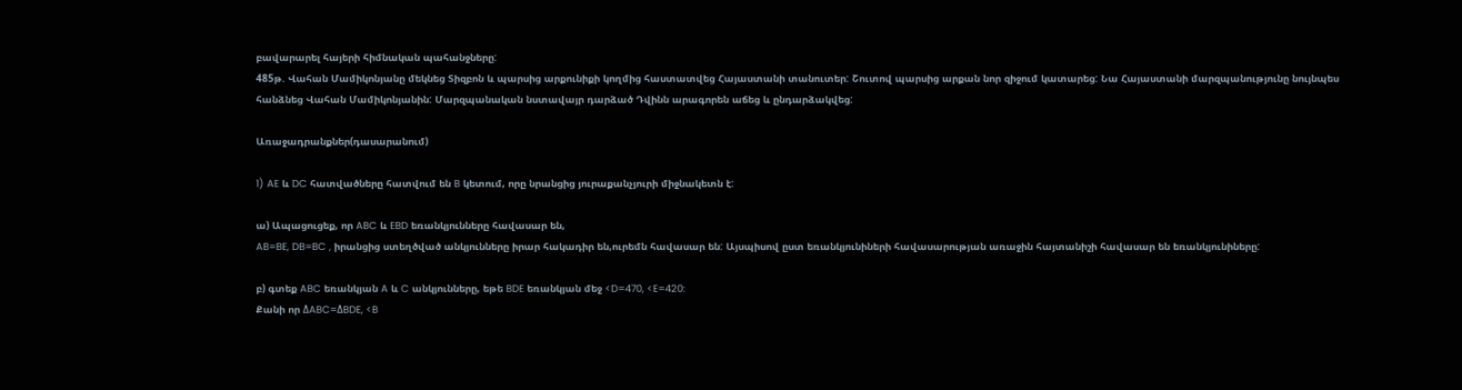բավարարել հայերի հիմնական պահանջները:
485թ. Վահան Մամիկոնյանը մեկնեց Տիզբոն և պարսից արքունիքի կողմից հաստատվեց Հայաստանի տանուտեր: Շուտով պարսից արքան նոր զիջում կատարեց: Նա Հայաստանի մարզպանությունը նույնպես հանձնեց Վահան Մամիկոնյանին: Մարզպանական նստավայր դարձած Դվինն արագորեն աճեց և ընդարձակվեց:

Առաջադրանքներ(դասարանում)

1) AE և DC հատվածները հատվում են B կետում, որը նրանցից յուրաքանչյուրի միջնակետն է:

ա) Ապացուցեք, որ ABC և EBD եռանկյունները հավասար են,
AB=BE, DB=BC , իրանցից ստեղծված անկյունները իրար հակադիր են,ուրեմն հավասար են: Այսպիսով ըստ եռանկյունիների հավասարության առաջին հայտանիշի հավասար են եռանկյունիները:

բ) գտեք ABC եռանկյան A և C անկյունները, եթե BDE եռանկյան մեջ <D=470, <E=420:
Քանի որ ΔABC=ΔBDE, <B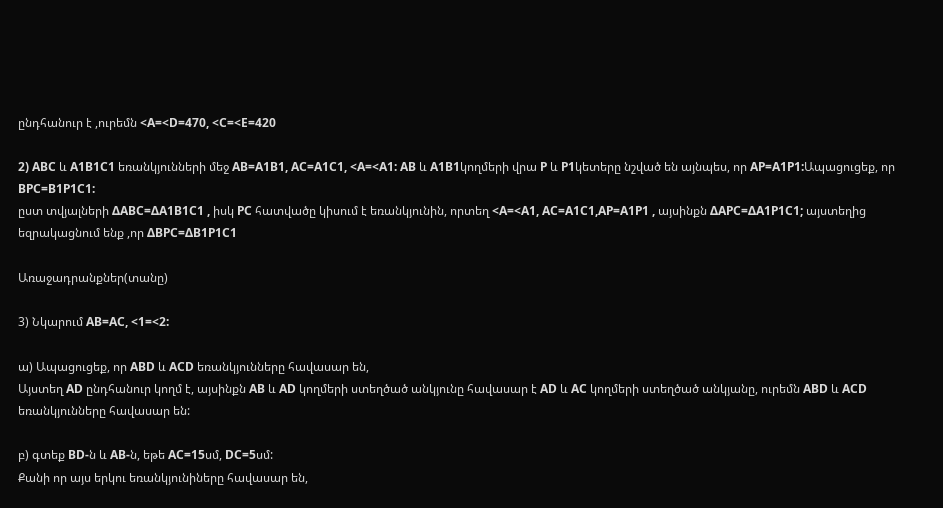ընդհանուր է ,ուրեմն <A=<D=470, <C=<E=420

2) ABC և A1B1C1 եռանկյունների մեջ AB=A1B1, AC=A1C1, <A=<A1: AB և A1B1կողմերի վրա P և P1կետերը նշված են այնպես, որ AP=A1P1:Ապացուցեք, որ BPC=B1P1C1:
ըստ տվյալների ΔABC=ΔA1B1C1 , իսկ PC հատվածը կիսում է եռանկյունին, որտեղ <A=<A1, AC=A1C1,AP=A1P1 , այսինքն ΔAPC=ΔA1P1C1; այստեղից եզրակացնում ենք ,որ ΔBPC=ΔB1P1C1

Առաջադրանքներ(տանը)

3) Նկարում AB=AC, <1=<2:

ա) Ապացուցեք, որ ABD և ACD եռանկյունները հավասար են,
Այստեղ AD ընդհանուր կողմ է, այսինքն AB և AD կողմերի ստեղծած անկյունը հավասար է AD և AC կողմերի ստեղծած անկյանը, ուրեմն ABD և ACD եռանկյունները հավասար են:

բ) գտեք BD-ն և AB-ն, եթե AC=15սմ, DC=5սմ:
Քանի որ այս երկու եռանկյունիները հավասար են,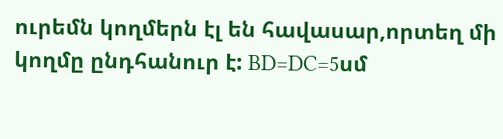ուրեմն կողմերն էլ են հավասար,որտեղ մի կողմը ընդհանուր է: BD=DC=5սմ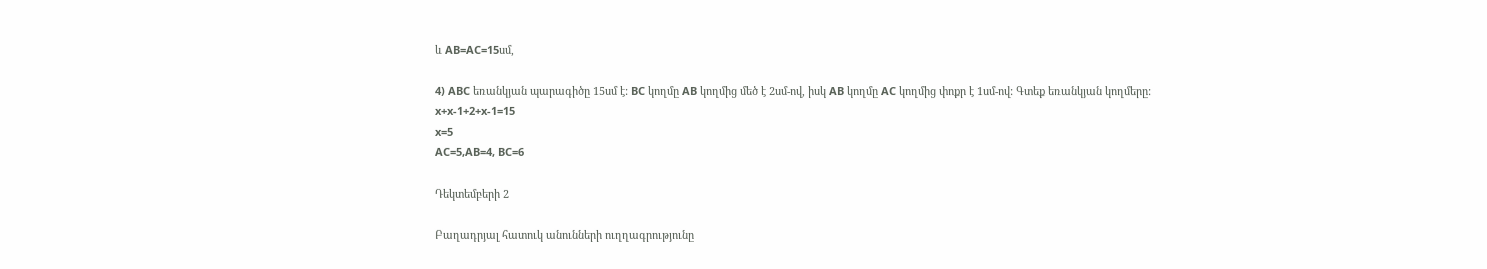և AB=AC=15սմ,

4) ABC եռանկյան պարագիծը 15սմ է: BC կողմը AB կողմից մեծ է 2սմ-ով, իսկ AB կողմը AC կողմից փոքր է 1սմ-ով: Գտեք եռանկյան կողմերը:
x+x-1+2+x-1=15
x=5
AC=5,AB=4, BC=6

Դեկտեմբերի 2

Բաղադրյալ հատուկ անունների ուղղագրությունը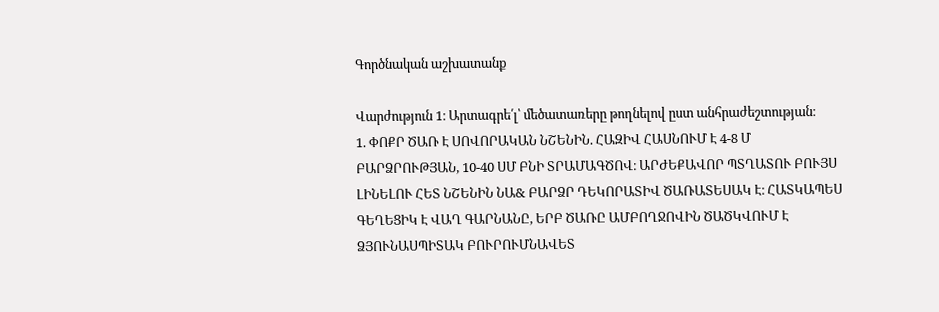Գործնական աշխատանք

Վարժություն 1։ Արտագրե՛լ՝ մեծատառերը թողնելով ըստ անհրաժեշտության։
1. ՓՈՔՐ ԾԱՌ Է ՍՈՎՈՐԱԿԱՆ ՆՇԵՆԻՆ. ՀԱԶԻՎ ՀԱՍՆՈՒՄ Է 4-8 Մ
ԲԱՐՁՐՈՒԹՅԱՆ, 10-40 ՍՄ ԲՆԻ ՏՐԱՄԱԳԾՈՎ։ ԱՐԺԵՔԱՎՈՐ ՊՏՂԱՏՈՒ ԲՈՒՅՍ
ԼԻՆԵԼՈՒ ՀԵՏ ՆՇԵՆԻՆ ՆԱ& ԲԱՐՁՐ ԴԵԿՈՐԱՏԻՎ ԾԱՌԱՏԵՍԱԿ Է։ ՀԱՏԿԱՊԵՍ
ԳԵՂԵՑԻԿ Է ՎԱՂ ԳԱՐՆԱՆԸ, ԵՐԲ ԾԱՌԸ ԱՄԲՈՂՋՈՎԻՆ ԾԱԾԿՎՈՒՄ Է
ՁՅՈՒՆԱՍՊԻՏԱԿ ԲՈՒՐՈՒՄՆԱՎԵՏ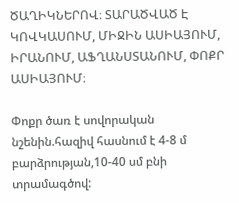ԾԱՂԻԿՆԵՐՈՎ։ ՏԱՐԱԾՎԱԾ Է
ԿՈՎԿԱՍՈՒՄ, ՄԻՋԻՆ ԱՍԻԱՅՈՒՄ, ԻՐԱՆՈՒՄ, ԱՖՂԱՆՍՏԱՆՈՒՄ, ՓՈՔՐ
ԱՍԻԱՅՈՒՄ։

Փոքր ծառ է սովորական նշենին.հազիվ հասնում է 4-8 մ բարձրության,10-40 սմ բնի տրամագծով: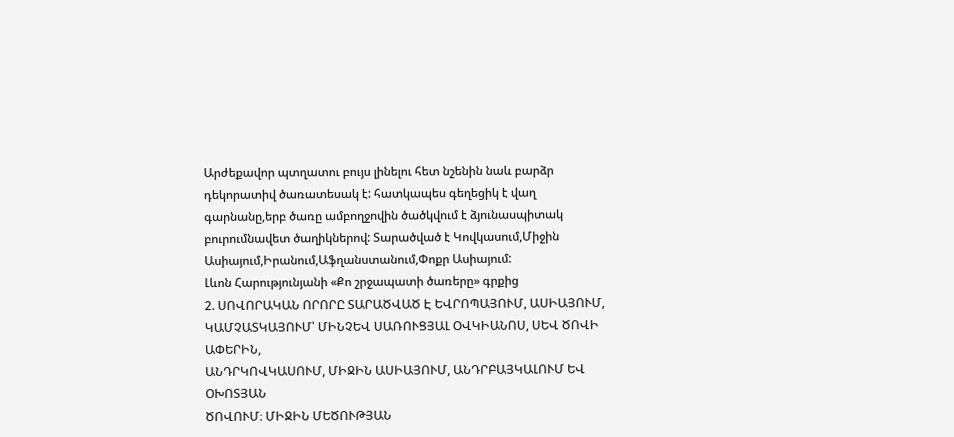Արժեքավոր պտղատու բույս լինելու հետ նշենին նաև բարձր դեկորատիվ ծառատեսակ է: հատկապես գեղեցիկ է վաղ գարնանը,երբ ծառը ամբողջովին ծածկվում է ձյունասպիտակ բուրումնավետ ծաղիկներով: Տարածված է Կովկասում,Միջին Ասիայում,Իրանում,Աֆղանստանում,Փոքր Ասիայում:
Լևոն Հարությունյանի «Քո շրջապատի ծառերը» գրքից
2. ՍՈՎՈՐԱԿԱՆ ՈՐՈՐԸ ՏԱՐԱԾՎԱԾ Է ԵՎՐՈՊԱՅՈՒՄ, ԱՍԻԱՅՈՒՄ,
ԿԱՄՉԱՏԿԱՅՈՒՄ՝ ՄԻՆՉԵՎ ՍԱՌՈՒՑՅԱԼ ՕՎԿԻԱՆՈՍ, ՍԵՎ ԾՈՎԻ ԱՓԵՐԻՆ,
ԱՆԴՐԿՈՎԿԱՍՈՒՄ, ՄԻՋԻՆ ԱՍԻԱՅՈՒՄ, ԱՆԴՐԲԱՅԿԱԼՈՒՄ ԵՎ ՕԽՈՏՅԱՆ
ԾՈՎՈՒՄ։ ՄԻՋԻՆ ՄԵԾՈՒԹՅԱՆ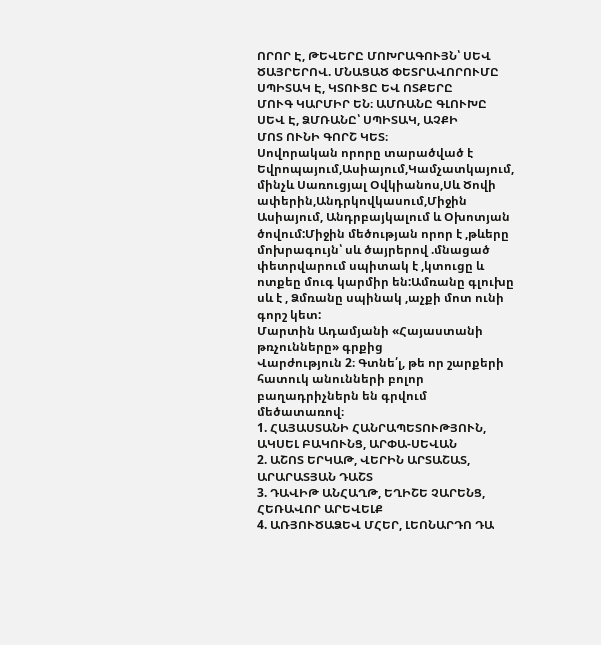ՈՐՈՐ Է, ԹԵՎԵՐԸ ՄՈԽՐԱԳՈՒՅՆ՝ ՍԵՎ
ԾԱՅՐԵՐՈՎ. ՄՆԱՑԱԾ ՓԵՏՐԱՎՈՐՈՒՄԸ ՍՊԻՏԱԿ Է, ԿՏՈՒՑԸ ԵՎ ՈՏՔԵՐԸ
ՄՈՒԳ ԿԱՐՄԻՐ ԵՆ։ ԱՄՌԱՆԸ ԳԼՈՒԽԸ ՍԵՎ Է, ՁՄՌԱՆԸ՝ ՍՊԻՏԱԿ, ԱՉՔԻ
ՄՈՏ ՈՒՆԻ ԳՈՐՇ ԿԵՏ։
Սովորական որորը տարածված է Եվրոպայում,Ասիայում,Կամչատկայում, մինչև Սառուցյալ Օվկիանոս,Սև Ծովի ափերին,Անդրկովկասում,Միջին Ասիայում, Անդրբայկալում և Օխոտյան ծովում:Միջին մեծության որոր է ,թևերը մոխրագույն՝ սև ծայրերով .մնացած փետրվարում սպիտակ է ,կտուցը և ոտքեը մուգ կարմիր են:Ամռանը գլուխը սև է , Ձմռանը սպինակ ,աչքի մոտ ունի գորշ կետ:
Մարտին Ադամյանի «Հայաստանի թռչունները» գրքից
Վարժություն 2։ Գտնե՛լ, թե որ շարքերի հատուկ անունների բոլոր
բաղադրիչներն են գրվում մեծատառով։
1. ՀԱՅԱՍՏԱՆԻ ՀԱՆՐԱՊԵՏՈՒԹՅՈՒՆ, ԱԿՍԵԼ ԲԱԿՈՒՆՑ, ԱՐՓԱ-ՍԵՎԱՆ
2. ԱՇՈՏ ԵՐԿԱԹ, ՎԵՐԻՆ ԱՐՏԱՇԱՏ, ԱՐԱՐԱՏՅԱՆ ԴԱՇՏ
3. ԴԱՎԻԹ ԱՆՀԱՂԹ, ԵՂԻՇԵ ՉԱՐԵՆՑ, ՀԵՌԱՎՈՐ ԱՐԵՎԵԼՔ
4. ԱՌՅՈՒԾԱՁԵՎ ՄՀԵՐ, ԼԵՈՆԱՐԴՈ ԴԱ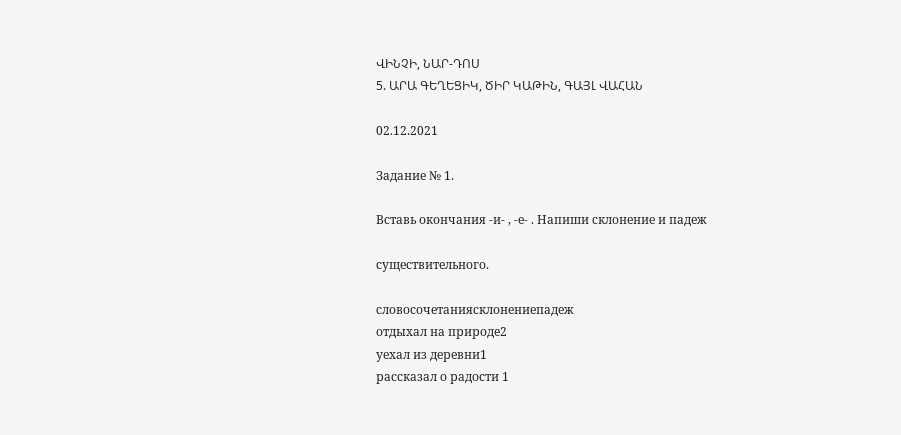ՎԻՆՉԻ, ՆԱՐ-ԴՈՍ
5. ԱՐԱ ԳԵՂԵՑԻԿ, ԾԻՐ ԿԱԹԻՆ, ԳԱՅԼ ՎԱՀԱՆ

02.12.2021

Задание № 1.

Вставь окончания -и- , -е- . Напиши склонение и падеж

существительного.

словосочетаниясклонениепадеж
отдыхал на природe2
уехал из деревни1
рассказал о радости 1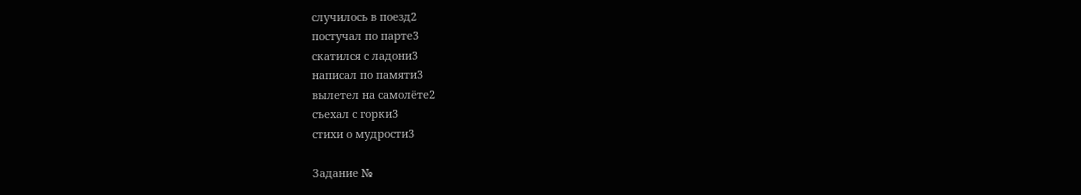случилось в поезд2
постучал по парте3
скатился с ладони3
написал по памяти3
вылетел на самолёте2
съехал с горки3
стихи о мудрости3

Задание №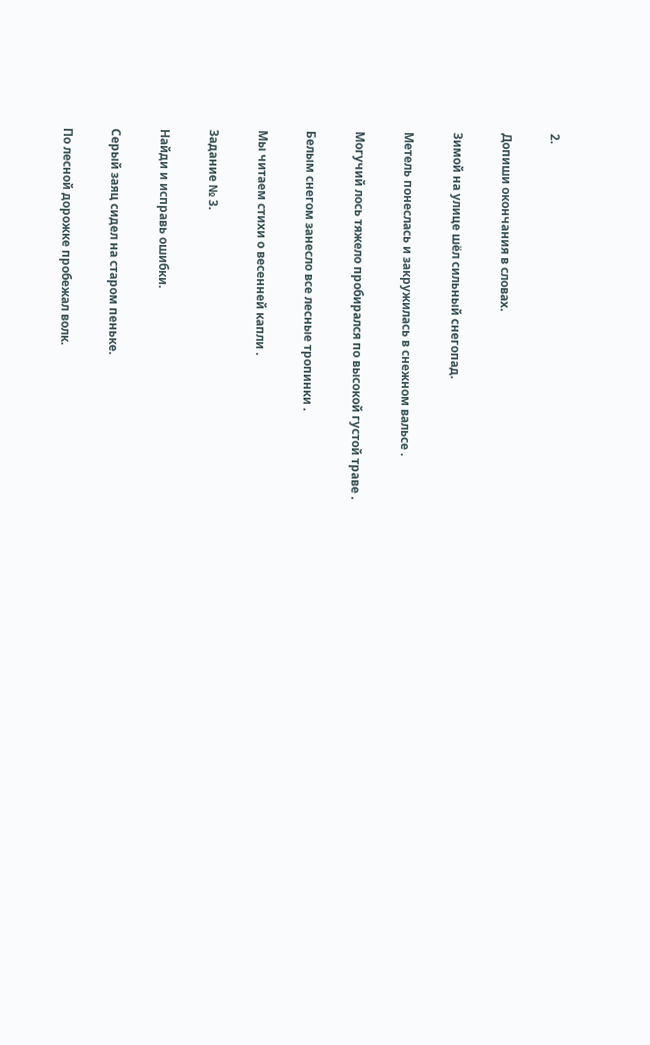2.

Допиши окончания в словах.

Зимой на улице шёл сильный снегопад.

Метель понеслась и закружилась в снежном вальсе .

Могучий лось тяжело пробирался по высокой густой траве .

Белым снегом занесло все лесные тропинки .

Мы читаем стихи о весенней капли .

Задание № 3.

Найди и исправь ошибки.

Серый заяц сидел на старом пеньке.

По лесной дорожке пробежал волк.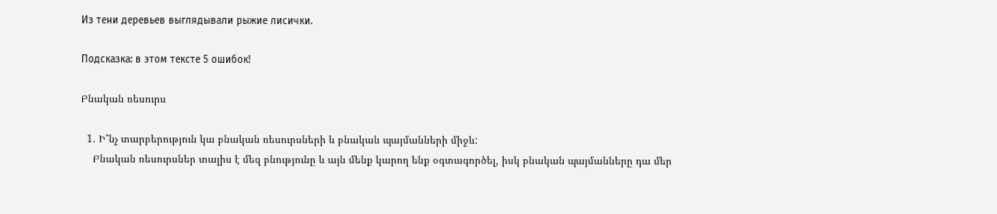Из тени деревьев выглядывали рыжие лисички.

Подсказка: в этом тексте 5 ошибок!

Բնական ռեսուրս

  1. Ի՞նչ տարբերություն կա բնական ռեսուրսների և բնական պայմանների միջև:
    Բնական ռեսուրսներ տալիս է մեզ բնությունը և այն մենք կարող ենք օգտագործել, իսկ բնական պայմանները դա մեր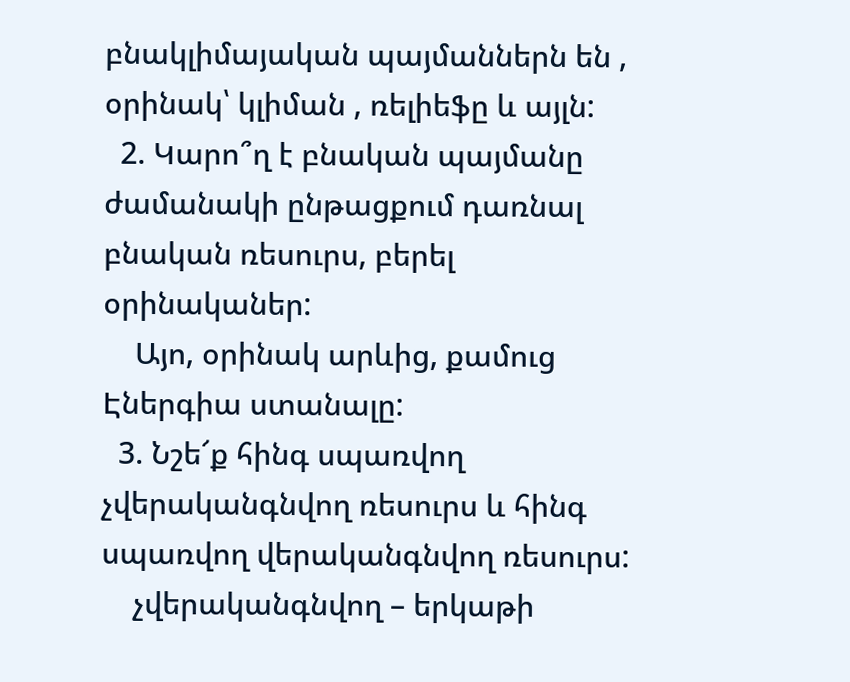բնակլիմայական պայմաններն են , օրինակ՝ կլիման , ռելիեֆը և այլն:
  2. Կարո՞ղ է բնական պայմանը ժամանակի ընթացքում դառնալ բնական ռեսուրս, բերել օրինականեր:
    Այո, օրինակ արևից, քամուց Էներգիա ստանալը:
  3. Նշե՜ք հինգ սպառվող չվերականգնվող ռեսուրս և հինգ սպառվող վերականգնվող ռեսուրս:
    չվերականգնվող – երկաթի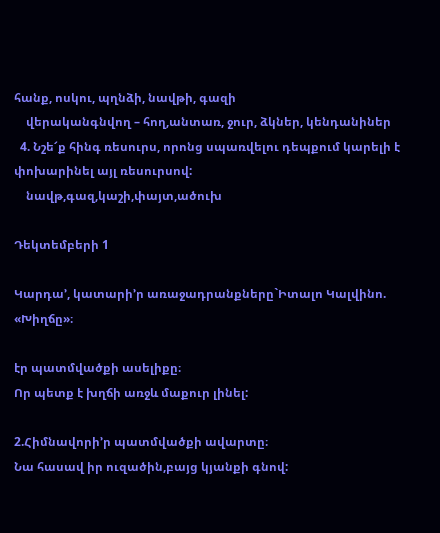հանք, ոսկու, պղնձի, նավթի, գազի
    վերականգնվող – հող,անտառ, ջուր, ձկներ, կենդանիներ
  4. Նշե՜ք հինգ ռեսուրս, որոնց սպառվելու դեպքում կարելի է փոխարինել այլ ռեսուրսով:
    նավթ,գազ,կաշի,փայտ,ածուխ

Դեկտեմբերի 1

Կարդա’, կատարի’ր առաջադրանքները`Իտալո Կալվինո. «Խիղճը»։

էր պատմվածքի ասելիքը։
Որ պետք է խղճի առջև մաքուր լինել:

2.Հիմնավորի’ր պատմվածքի ավարտը։
Նա հասավ իր ուզածին,բայց կյանքի գնով: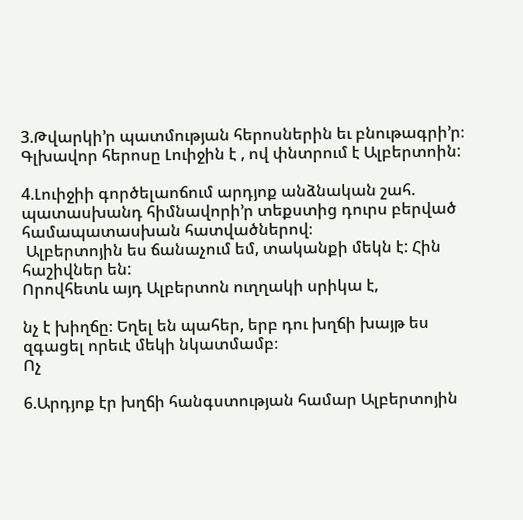3.Թվարկի’ր պատմության հերոսներին եւ բնութագրի’ր։
Գլխավոր հերոսը Լուիջին է , ով փնտրում է Ալբերտոին:

4.Լուիջիի գործելաոճում արդյոք անձնական շահ. պատասխանդ հիմնավորի’ր տեքստից դուրս բերված համապատասխան հատվածներով։
 Ալբերտոյին ես ճանաչում եմ, տականքի մեկն է: Հին հաշիվներ են:
Որովհետև այդ Ալբերտոն ուղղակի սրիկա է,

նչ է խիղճը։ Եղել են պահեր, երբ դու խղճի խայթ ես զգացել որեւէ մեկի նկատմամբ։
Ոչ

6.Արդյոք էր խղճի հանգստության համար Ալբերտոյին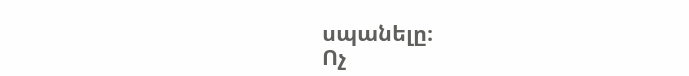սպանելը։
Ոչ